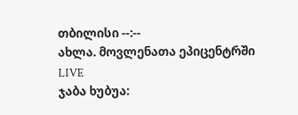თბილისი --:--
ახლა. მოვლენათა ეპიცენტრში
LIVE
ჯაბა ხუბუა: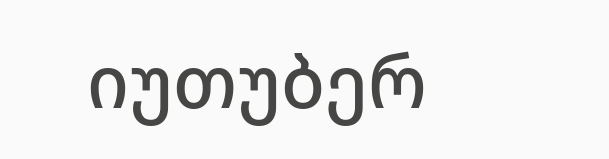იუთუბერ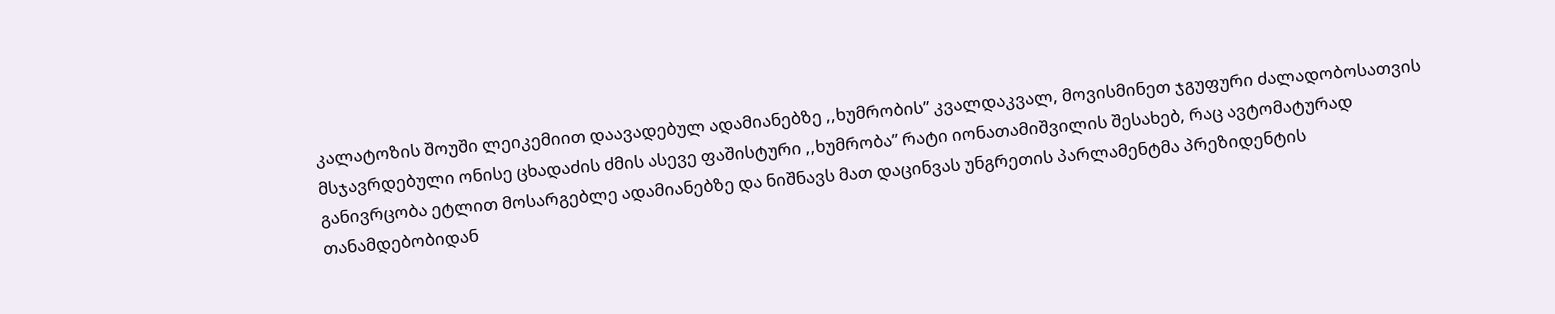კალატოზის შოუში ლეიკემიით დაავადებულ ადამიანებზე ,,ხუმრობის” კვალდაკვალ, მოვისმინეთ ჯგუფური ძალადობოსათვის მსჯავრდებული ონისე ცხადაძის ძმის ასევე ფაშისტური ,,ხუმრობა” რატი იონათამიშვილის შესახებ, რაც ავტომატურად განივრცობა ეტლით მოსარგებლე ადამიანებზე და ნიშნავს მათ დაცინვას უნგრეთის პარლამენტმა პრეზიდენტის თანამდებობიდან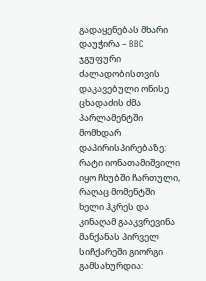გადაყენებას მხარი დაუჭირა – BBC ჯგუფური ძალადობისთვის დაკავებული ონისე ცხადაძის ძმა პარლამენტში მომხდარ დაპირისპირებაზე: რატი იონათამიშვილი იყო ჩხუბში ჩართული, რაღაც მომენტში ხელი ჰკრეს და კინაღამ გააკვრევინა მანქანას პირველ სიჩქარეში გიორგი გამსახურდია: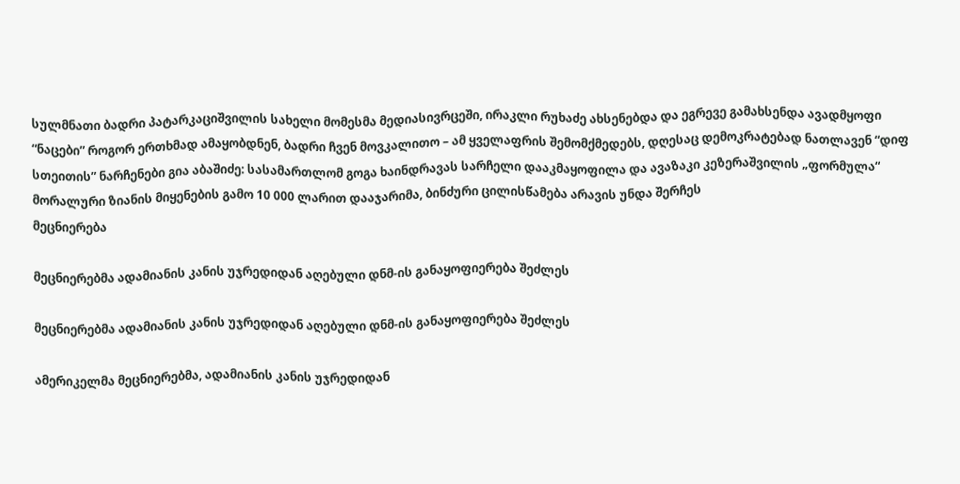სულმნათი ბადრი პატარკაციშვილის სახელი მომესმა მედიასივრცეში, ირაკლი რუხაძე ახსენებდა და ეგრევე გამახსენდა ავადმყოფი “ნაცები” როგორ ერთხმად ამაყობდნენ, ბადრი ჩვენ მოვკალითო – ამ ყველაფრის შემომქმედებს, დღესაც დემოკრატებად ნათლავენ “დიფ სთეითის” ნარჩენები გია აბაშიძე: სასამართლომ გოგა ხაინდრავას სარჩელი დააკმაყოფილა და ავაზაკი კეზერაშვილის „ფორმულა“ მორალური ზიანის მიყენების გამო 10 000 ლარით დააჯარიმა, ბინძური ცილისწამება არავის უნდა შერჩეს
მეცნიერება

მეცნიერებმა ადამიანის კანის უჯრედიდან აღებული დნმ-ის განაყოფიერება შეძლეს

მეცნიერებმა ადამიანის კანის უჯრედიდან აღებული დნმ-ის განაყოფიერება შეძლეს

ამერიკელმა მეცნიერებმა, ადამიანის კანის უჯრედიდან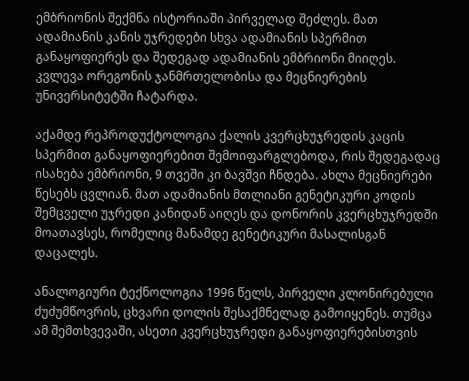ემბრიონის შექმნა ისტორიაში პირველად შეძლეს. მათ ადამიანის კანის უჯრედები სხვა ადამიანის სპერმით განაყოფიერეს და შედეგად ადამიანის ემბრიონი მიიღეს. კვლევა ორეგონის ჯანმრთელობისა და მეცნიერების უნივერსიტეტში ჩატარდა.

აქამდე რეპროდუქტოლოგია ქალის კვერცხუჯრედის კაცის სპერმით განაყოფიერებით შემოიფარგლებოდა, რის შედეგადაც ისახება ემბრიონი, 9 თვეში კი ბავშვი ჩნდება. ახლა მეცნიერები წესებს ცვლიან. მათ ადამიანის მთლიანი გენეტიკური კოდის შემცველი უჯრედი კანიდან აიღეს და დონორის კვერცხუჯრედში მოათავსეს, რომელიც მანამდე გენეტიკური მასალისგან დაცალეს.

ანალოგიური ტექნოლოგია 1996 წელს, პირველი კლონირებული ძუძუმწოვრის, ცხვარი დოლის შესაქმნელად გამოიყენეს. თუმცა ამ შემთხვევაში, ასეთი კვერცხუჯრედი განაყოფიერებისთვის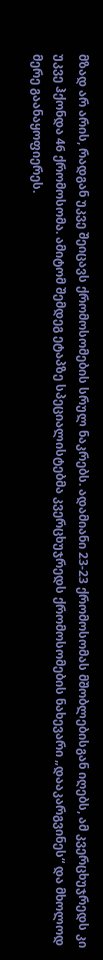მზად არ არის, რადგან უკვე შეიცავს ქრომოსომების სრულ ნაკრებს. ადამიანი 23-23 ქრომოსომას მშობლებისგან იღებს, ამ კვერცხუჯრედს კი უკვე ჰქონდა 46 ქრომოსომა. ამიტომ შემდეგ ეტაპზე სპეციალისტებმა კვერცხუჯრედს ქრომოსომების ნახევარი „დააკარგვინეს“ და მხოლოდ მერე გაანაყოფიერეს.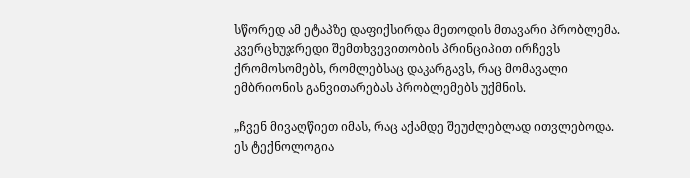სწორედ ამ ეტაპზე დაფიქსირდა მეთოდის მთავარი პრობლემა. კვერცხუჯრედი შემთხვევითობის პრინციპით ირჩევს ქრომოსომებს, რომლებსაც დაკარგავს, რაც მომავალი ემბრიონის განვითარებას პრობლემებს უქმნის.

„ჩვენ მივაღწიეთ იმას, რაც აქამდე შეუძლებლად ითვლებოდა. ეს ტექნოლოგია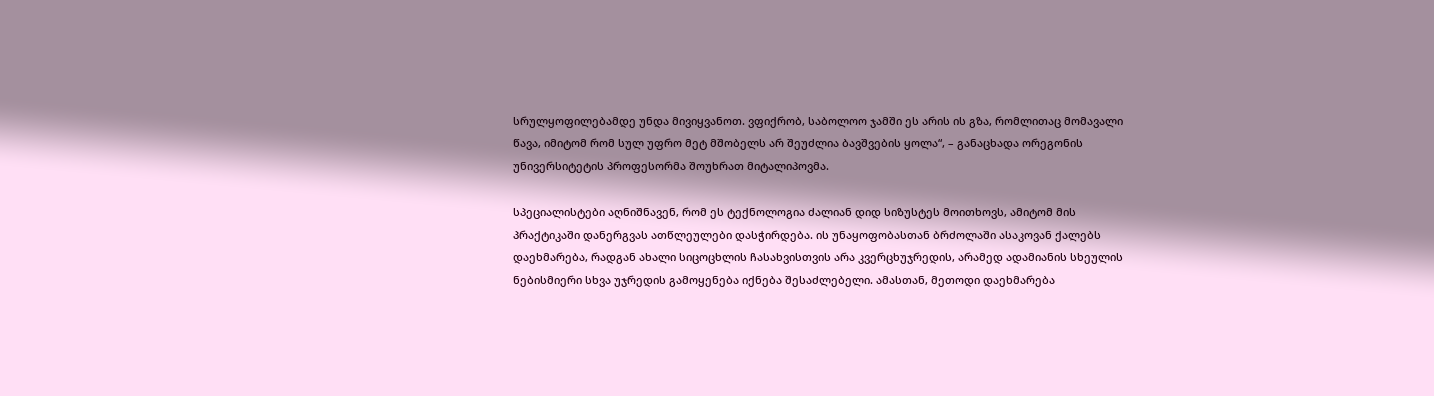სრულყოფილებამდე უნდა მივიყვანოთ. ვფიქრობ, საბოლოო ჯამში ეს არის ის გზა, რომლითაც მომავალი წავა, იმიტომ რომ სულ უფრო მეტ მშობელს არ შეუძლია ბავშვების ყოლა“, – განაცხადა ორეგონის უნივერსიტეტის პროფესორმა შოუხრათ მიტალიპოვმა.

სპეციალისტები აღნიშნავენ, რომ ეს ტექნოლოგია ძალიან დიდ სიზუსტეს მოითხოვს, ამიტომ მის პრაქტიკაში დანერგვას ათწლეულები დასჭირდება. ის უნაყოფობასთან ბრძოლაში ასაკოვან ქალებს დაეხმარება, რადგან ახალი სიცოცხლის ჩასახვისთვის არა კვერცხუჯრედის, არამედ ადამიანის სხეულის ნებისმიერი სხვა უჯრედის გამოყენება იქნება შესაძლებელი. ამასთან, მეთოდი დაეხმარება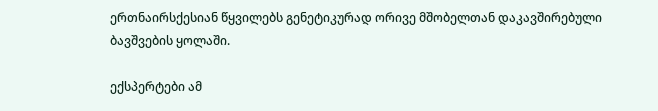ერთნაირსქესიან წყვილებს გენეტიკურად ორივე მშობელთან დაკავშირებული ბავშვების ყოლაში.

ექსპერტები ამ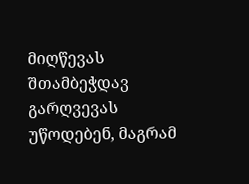მიღწევას შთამბეჭდავ გარღვევას უწოდებენ, მაგრამ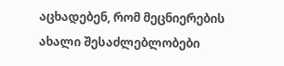აცხადებენ, რომ მეცნიერების ახალი შესაძლებლობები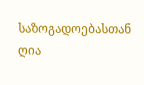საზოგადოებასთან ღია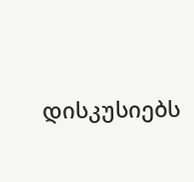დისკუსიებს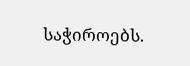საჭიროებს.